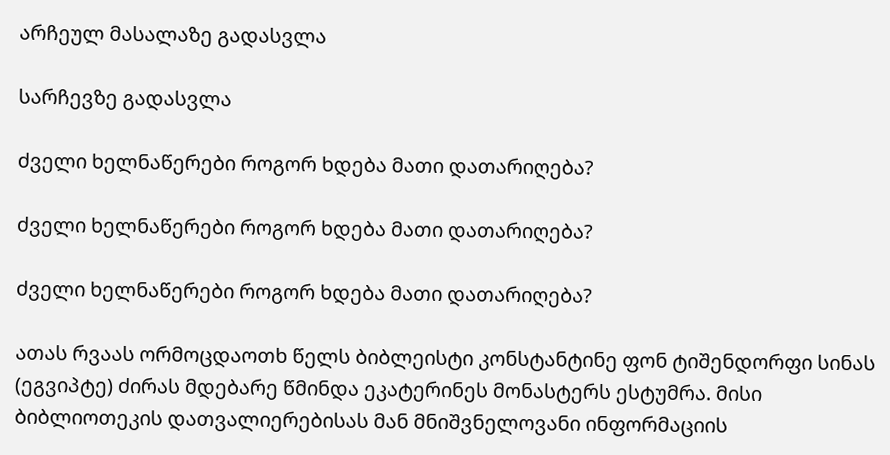არჩეულ მასალაზე გადასვლა

სარჩევზე გადასვლა

ძველი ხელნაწერები როგორ ხდება მათი დათარიღება?

ძველი ხელნაწერები როგორ ხდება მათი დათარიღება?

ძველი ხელნაწერები როგორ ხდება მათი დათარიღება?

ათას რვაას ორმოცდაოთხ წელს ბიბლეისტი კონსტანტინე ფონ ტიშენდორფი სინას (ეგვიპტე) ძირას მდებარე წმინდა ეკატერინეს მონასტერს ესტუმრა. მისი ბიბლიოთეკის დათვალიერებისას მან მნიშვნელოვანი ინფორმაციის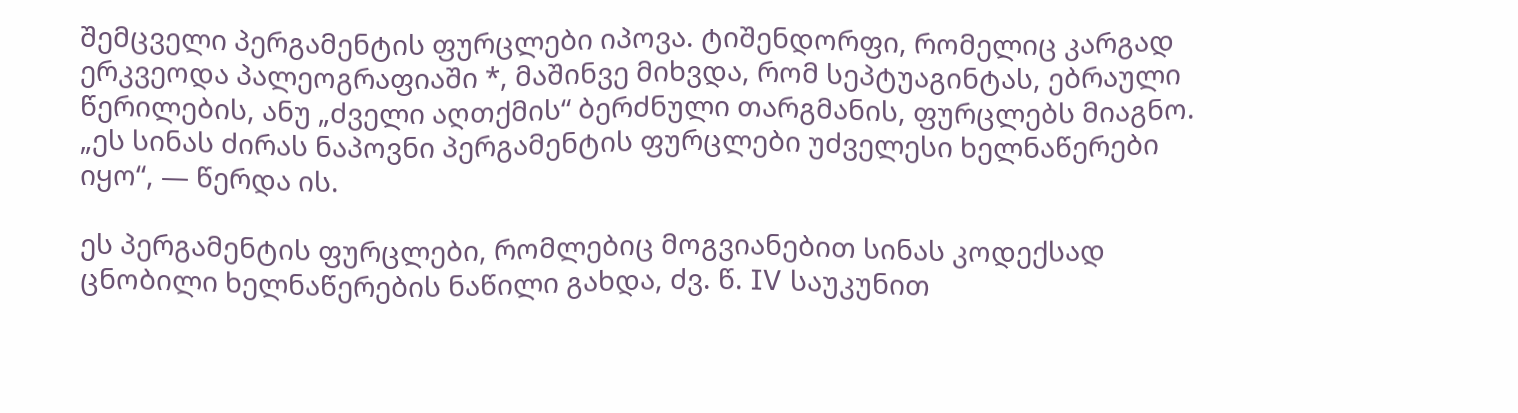შემცველი პერგამენტის ფურცლები იპოვა. ტიშენდორფი, რომელიც კარგად ერკვეოდა პალეოგრაფიაში *, მაშინვე მიხვდა, რომ სეპტუაგინტას, ებრაული წერილების, ანუ „ძველი აღთქმის“ ბერძნული თარგმანის, ფურცლებს მიაგნო. „ეს სინას ძირას ნაპოვნი პერგამენტის ფურცლები უძველესი ხელნაწერები იყო“, — წერდა ის.

ეს პერგამენტის ფურცლები, რომლებიც მოგვიანებით სინას კოდექსად ცნობილი ხელნაწერების ნაწილი გახდა, ძვ. წ. IV საუკუნით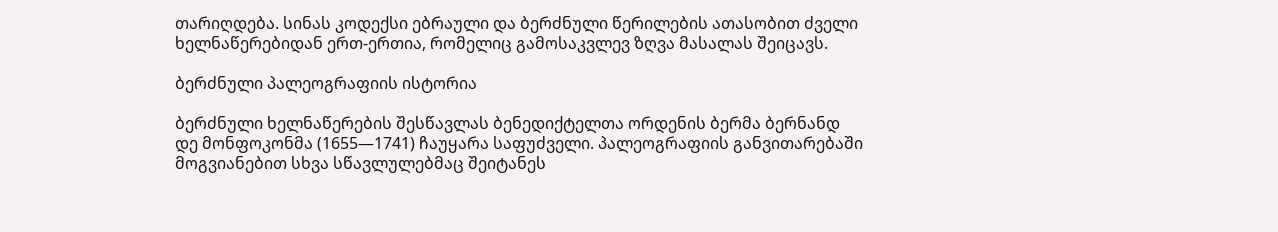თარიღდება. სინას კოდექსი ებრაული და ბერძნული წერილების ათასობით ძველი ხელნაწერებიდან ერთ-ერთია, რომელიც გამოსაკვლევ ზღვა მასალას შეიცავს.

ბერძნული პალეოგრაფიის ისტორია

ბერძნული ხელნაწერების შესწავლას ბენედიქტელთა ორდენის ბერმა ბერნანდ დე მონფოკონმა (1655—1741) ჩაუყარა საფუძველი. პალეოგრაფიის განვითარებაში მოგვიანებით სხვა სწავლულებმაც შეიტანეს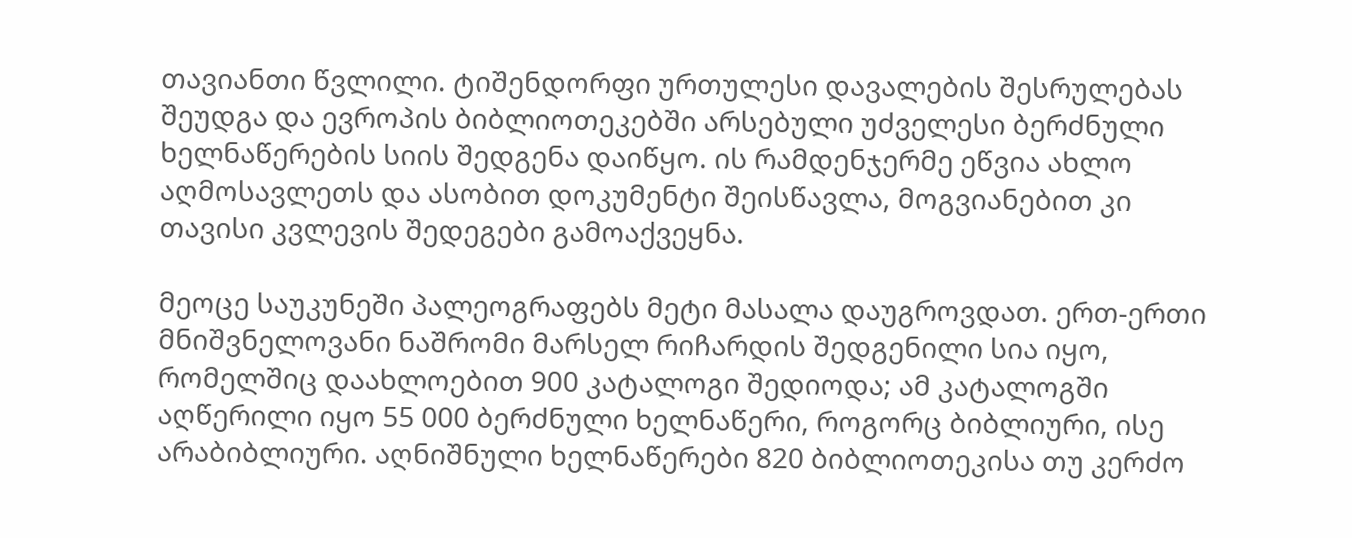თავიანთი წვლილი. ტიშენდორფი ურთულესი დავალების შესრულებას შეუდგა და ევროპის ბიბლიოთეკებში არსებული უძველესი ბერძნული ხელნაწერების სიის შედგენა დაიწყო. ის რამდენჯერმე ეწვია ახლო აღმოსავლეთს და ასობით დოკუმენტი შეისწავლა, მოგვიანებით კი თავისი კვლევის შედეგები გამოაქვეყნა.

მეოცე საუკუნეში პალეოგრაფებს მეტი მასალა დაუგროვდათ. ერთ-ერთი მნიშვნელოვანი ნაშრომი მარსელ რიჩარდის შედგენილი სია იყო, რომელშიც დაახლოებით 900 კატალოგი შედიოდა; ამ კატალოგში აღწერილი იყო 55 000 ბერძნული ხელნაწერი, როგორც ბიბლიური, ისე არაბიბლიური. აღნიშნული ხელნაწერები 820 ბიბლიოთეკისა თუ კერძო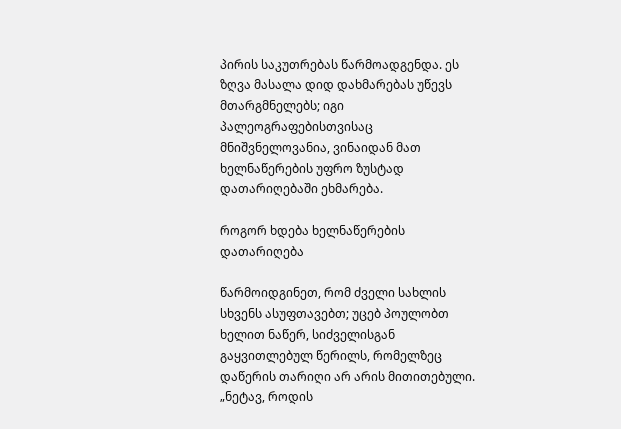პირის საკუთრებას წარმოადგენდა. ეს ზღვა მასალა დიდ დახმარებას უწევს მთარგმნელებს; იგი პალეოგრაფებისთვისაც მნიშვნელოვანია, ვინაიდან მათ ხელნაწერების უფრო ზუსტად დათარიღებაში ეხმარება.

როგორ ხდება ხელნაწერების დათარიღება

წარმოიდგინეთ, რომ ძველი სახლის სხვენს ასუფთავებთ; უცებ პოულობთ ხელით ნაწერ, სიძველისგან გაყვითლებულ წერილს, რომელზეც დაწერის თარიღი არ არის მითითებული. „ნეტავ, როდის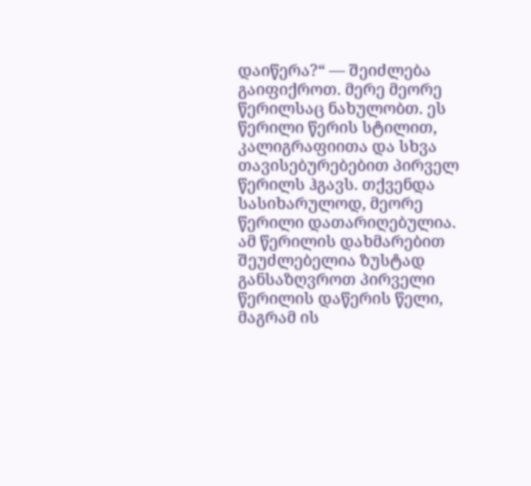დაიწერა?“ — შეიძლება გაიფიქროთ. მერე მეორე წერილსაც ნახულობთ. ეს წერილი წერის სტილით, კალიგრაფიითა და სხვა თავისებურებებით პირველ წერილს ჰგავს. თქვენდა სასიხარულოდ, მეორე წერილი დათარიღებულია. ამ წერილის დახმარებით შეუძლებელია ზუსტად განსაზღვროთ პირველი წერილის დაწერის წელი, მაგრამ ის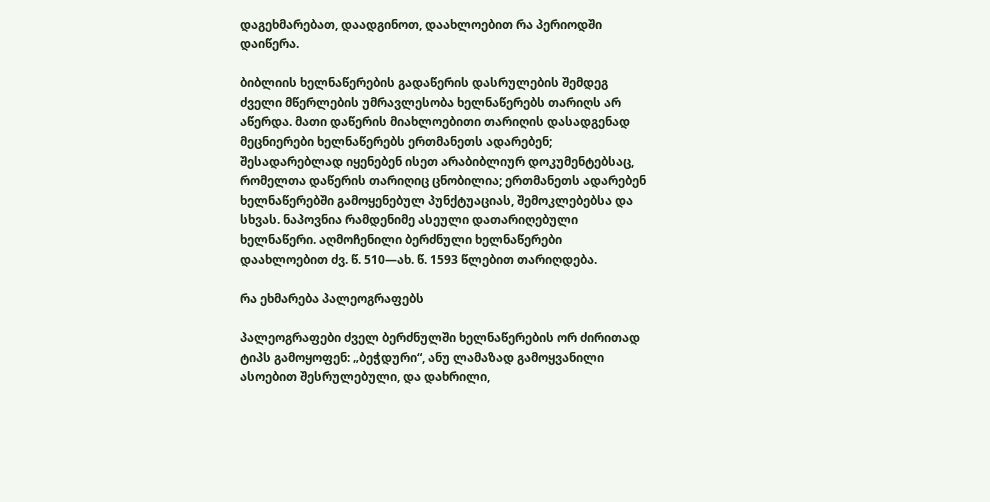დაგეხმარებათ, დაადგინოთ, დაახლოებით რა პერიოდში დაიწერა.

ბიბლიის ხელნაწერების გადაწერის დასრულების შემდეგ ძველი მწერლების უმრავლესობა ხელნაწერებს თარიღს არ აწერდა. მათი დაწერის მიახლოებითი თარიღის დასადგენად მეცნიერები ხელნაწერებს ერთმანეთს ადარებენ; შესადარებლად იყენებენ ისეთ არაბიბლიურ დოკუმენტებსაც, რომელთა დაწერის თარიღიც ცნობილია; ერთმანეთს ადარებენ ხელნაწერებში გამოყენებულ პუნქტუაციას, შემოკლებებსა და სხვას. ნაპოვნია რამდენიმე ასეული დათარიღებული ხელნაწერი. აღმოჩენილი ბერძნული ხელნაწერები დაახლოებით ძვ. წ. 510—ახ. წ. 1593 წლებით თარიღდება.

რა ეხმარება პალეოგრაფებს

პალეოგრაფები ძველ ბერძნულში ხელნაწერების ორ ძირითად ტიპს გამოყოფენ: „ბეჭდური“, ანუ ლამაზად გამოყვანილი ასოებით შესრულებული, და დახრილი,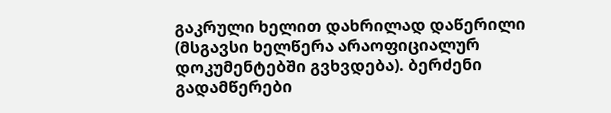გაკრული ხელით დახრილად დაწერილი (მსგავსი ხელწერა არაოფიციალურ დოკუმენტებში გვხვდება). ბერძენი გადამწერები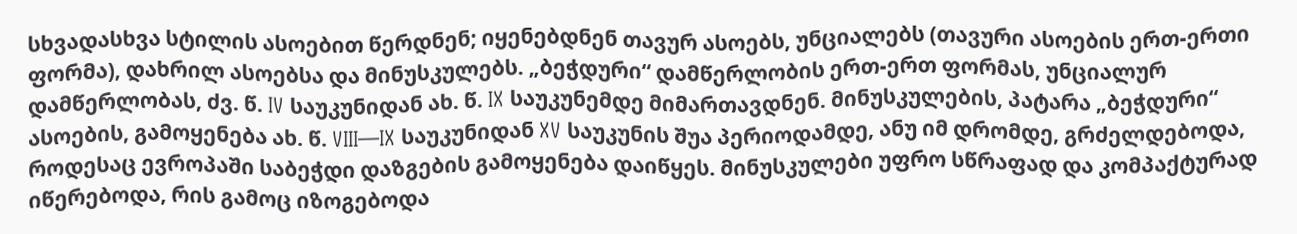სხვადასხვა სტილის ასოებით წერდნენ; იყენებდნენ თავურ ასოებს, უნციალებს (თავური ასოების ერთ-ერთი ფორმა), დახრილ ასოებსა და მინუსკულებს. „ბეჭდური“ დამწერლობის ერთ-ერთ ფორმას, უნციალურ დამწერლობას, ძვ. წ. IV საუკუნიდან ახ. წ. IX საუკუნემდე მიმართავდნენ. მინუსკულების, პატარა „ბეჭდური“ ასოების, გამოყენება ახ. წ. VIII—IX საუკუნიდან XV საუკუნის შუა პერიოდამდე, ანუ იმ დრომდე, გრძელდებოდა, როდესაც ევროპაში საბეჭდი დაზგების გამოყენება დაიწყეს. მინუსკულები უფრო სწრაფად და კომპაქტურად იწერებოდა, რის გამოც იზოგებოდა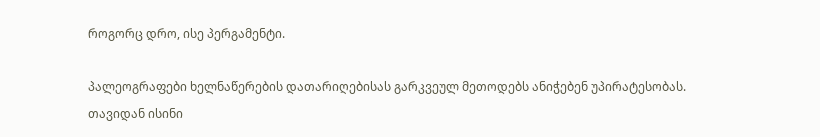როგორც დრო, ისე პერგამენტი.

პალეოგრაფები ხელნაწერების დათარიღებისას გარკვეულ მეთოდებს ანიჭებენ უპირატესობას. თავიდან ისინი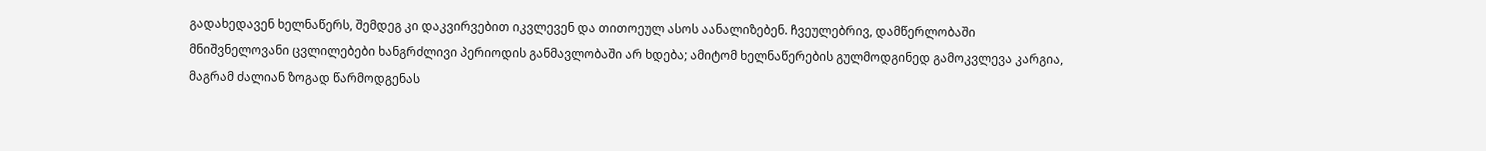გადახედავენ ხელნაწერს, შემდეგ კი დაკვირვებით იკვლევენ და თითოეულ ასოს აანალიზებენ. ჩვეულებრივ, დამწერლობაში მნიშვნელოვანი ცვლილებები ხანგრძლივი პერიოდის განმავლობაში არ ხდება; ამიტომ ხელნაწერების გულმოდგინედ გამოკვლევა კარგია, მაგრამ ძალიან ზოგად წარმოდგენას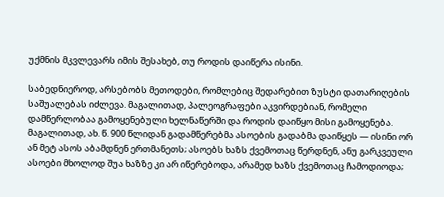უქმნის მკვლევარს იმის შესახებ, თუ როდის დაიწერა ისინი.

საბედნიეროდ, არსებობს მეთოდები, რომლებიც შედარებით ზუსტი დათარიღების საშუალებას იძლევა. მაგალითად, პალეოგრაფები აკვირდებიან, რომელი დამწერლობაა გამოყენებული ხელნაწერში და როდის დაიწყო მისი გამოყენება. მაგალითად, ახ. წ. 900 წლიდან გადამწერებმა ასოების გადაბმა დაიწყეს — ისინი ორ ან მეტ ასოს აბამდნენ ერთმანეთს; ასოებს ხაზს ქვემოთაც წერდნენ, ანუ გარკვეული ასოები მხოლოდ შუა ხაზზე კი არ იწერებოდა, არამედ ხაზს ქვემოთაც ჩამოდიოდა;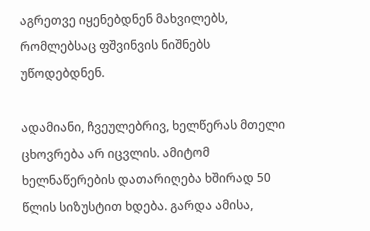აგრეთვე იყენებდნენ მახვილებს, რომლებსაც ფშვინვის ნიშნებს უწოდებდნენ.

ადამიანი, ჩვეულებრივ, ხელწერას მთელი ცხოვრება არ იცვლის. ამიტომ ხელნაწერების დათარიღება ხშირად 50 წლის სიზუსტით ხდება. გარდა ამისა,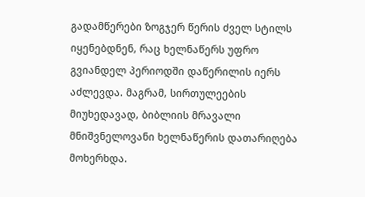გადამწერები ზოგჯერ წერის ძველ სტილს იყენებდნენ, რაც ხელნაწერს უფრო გვიანდელ პერიოდში დაწერილის იერს აძლევდა. მაგრამ, სირთულეების მიუხედავად, ბიბლიის მრავალი მნიშვნელოვანი ხელნაწერის დათარიღება მოხერხდა.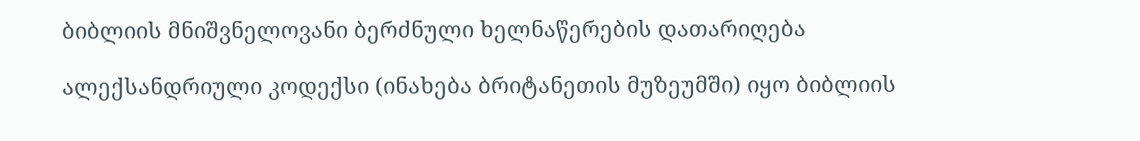ბიბლიის მნიშვნელოვანი ბერძნული ხელნაწერების დათარიღება

ალექსანდრიული კოდექსი (ინახება ბრიტანეთის მუზეუმში) იყო ბიბლიის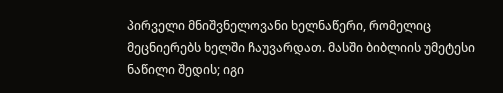პირველი მნიშვნელოვანი ხელნაწერი, რომელიც მეცნიერებს ხელში ჩაუვარდათ. მასში ბიბლიის უმეტესი ნაწილი შედის; იგი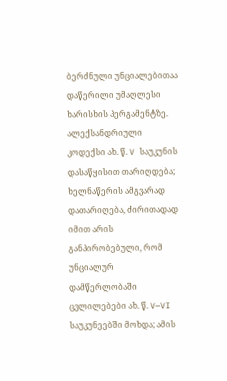ბერძნული უნციალებითაა დაწერილი უმაღლესი ხარისხის პერგამენტზე. ალექსანდრიული კოდექსი ახ. წ. V საუკუნის დასაწყისით თარიღდება; ხელნაწერის ამგვარად დათარიღება, ძირითადად იმით არის განპირობებული, რომ უნციალურ დამწერლობაში ცვლილებები ახ. წ. V—VI საუკუნეებში მოხდა; ამის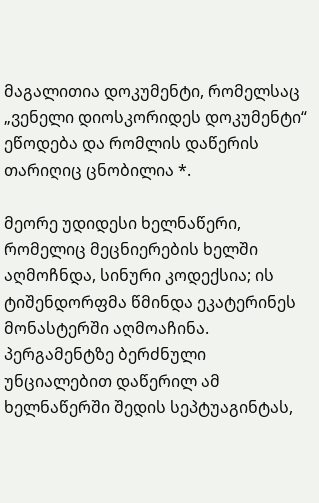მაგალითია დოკუმენტი, რომელსაც „ვენელი დიოსკორიდეს დოკუმენტი“ ეწოდება და რომლის დაწერის თარიღიც ცნობილია *.

მეორე უდიდესი ხელნაწერი, რომელიც მეცნიერების ხელში აღმოჩნდა, სინური კოდექსია; ის ტიშენდორფმა წმინდა ეკატერინეს მონასტერში აღმოაჩინა. პერგამენტზე ბერძნული უნციალებით დაწერილ ამ ხელნაწერში შედის სეპტუაგინტას,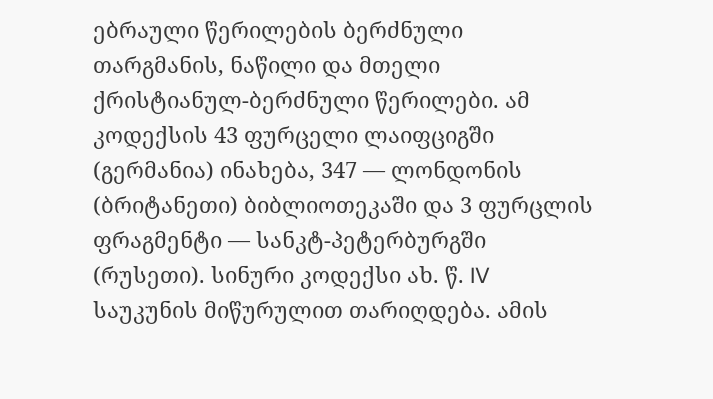ებრაული წერილების ბერძნული თარგმანის, ნაწილი და მთელი ქრისტიანულ-ბერძნული წერილები. ამ კოდექსის 43 ფურცელი ლაიფციგში (გერმანია) ინახება, 347 — ლონდონის (ბრიტანეთი) ბიბლიოთეკაში და 3 ფურცლის ფრაგმენტი — სანკტ-პეტერბურგში (რუსეთი). სინური კოდექსი ახ. წ. IV საუკუნის მიწურულით თარიღდება. ამის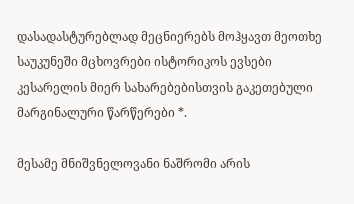დასადასტურებლად მეცნიერებს მოჰყავთ მეოთხე საუკუნეში მცხოვრები ისტორიკოს ევსები კესარელის მიერ სახარებებისთვის გაკეთებული მარგინალური წარწერები *.

მესამე მნიშვნელოვანი ნაშრომი არის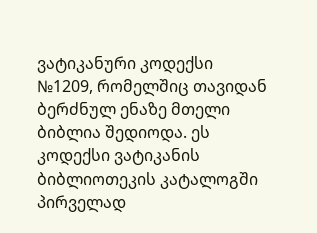ვატიკანური კოდექსი №1209, რომელშიც თავიდან ბერძნულ ენაზე მთელი ბიბლია შედიოდა. ეს კოდექსი ვატიკანის ბიბლიოთეკის კატალოგში პირველად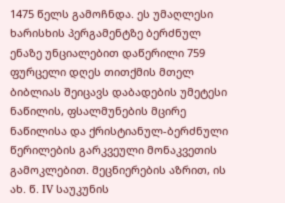1475 წელს გამოჩნდა. ეს უმაღლესი ხარისხის პერგამენტზე ბერძნულ ენაზე უნციალებით დაწერილი 759 ფურცელი დღეს თითქმის მთელ ბიბლიას შეიცავს დაბადების უმეტესი ნაწილის, ფსალმუნების მცირე ნაწილისა და ქრისტიანულ-ბერძნული წერილების გარკვეული მონაკვეთის გამოკლებით. მეცნიერების აზრით, ის ახ. წ. IV საუკუნის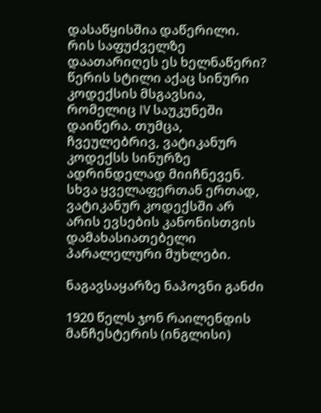დასაწყისშია დაწერილი. რის საფუძველზე დაათარიღეს ეს ხელნაწერი? წერის სტილი აქაც სინური კოდექსის მსგავსია, რომელიც IV საუკუნეში დაიწერა. თუმცა, ჩვეულებრივ, ვატიკანურ კოდექსს სინურზე ადრინდელად მიიჩნევენ. სხვა ყველაფერთან ერთად, ვატიკანურ კოდექსში არ არის ევსების კანონისთვის დამახასიათებელი პარალელური მუხლები.

ნაგავსაყარზე ნაპოვნი განძი

1920 წელს ჯონ რაილენდის მანჩესტერის (ინგლისი)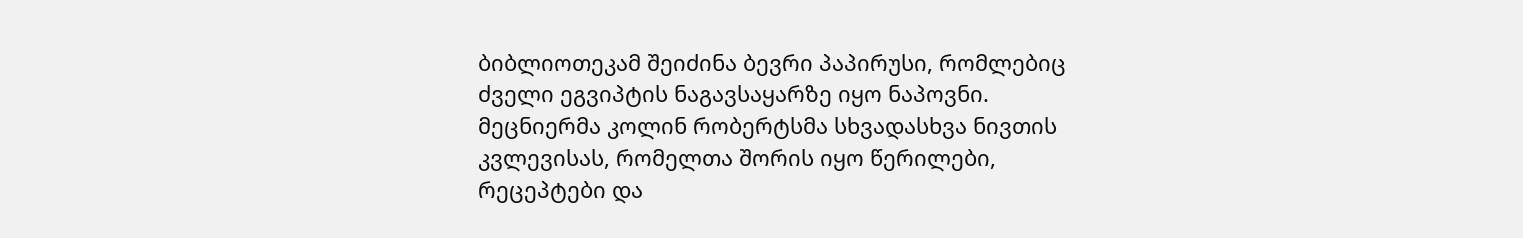ბიბლიოთეკამ შეიძინა ბევრი პაპირუსი, რომლებიც ძველი ეგვიპტის ნაგავსაყარზე იყო ნაპოვნი. მეცნიერმა კოლინ რობერტსმა სხვადასხვა ნივთის კვლევისას, რომელთა შორის იყო წერილები, რეცეპტები და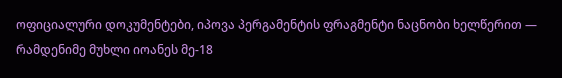ოფიციალური დოკუმენტები, იპოვა პერგამენტის ფრაგმენტი ნაცნობი ხელწერით — რამდენიმე მუხლი იოანეს მე-18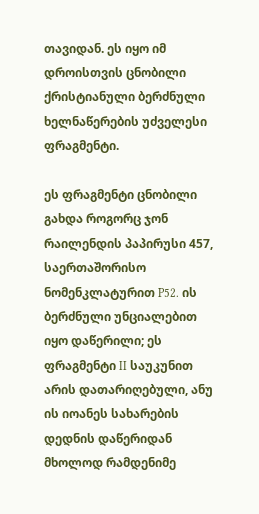თავიდან. ეს იყო იმ დროისთვის ცნობილი ქრისტიანული ბერძნული ხელნაწერების უძველესი ფრაგმენტი.

ეს ფრაგმენტი ცნობილი გახდა როგორც ჯონ რაილენდის პაპირუსი 457, საერთაშორისო ნომენკლატურით P52. ის ბერძნული უნციალებით იყო დაწერილი; ეს ფრაგმენტი II საუკუნით არის დათარიღებული, ანუ ის იოანეს სახარების დედნის დაწერიდან მხოლოდ რამდენიმე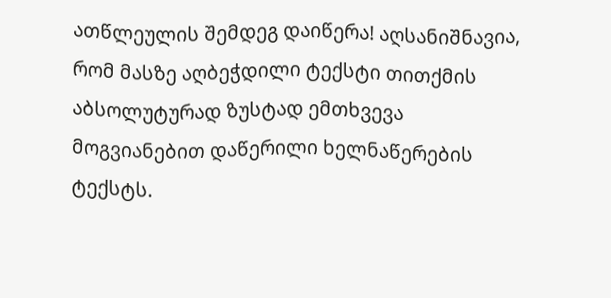ათწლეულის შემდეგ დაიწერა! აღსანიშნავია, რომ მასზე აღბეჭდილი ტექსტი თითქმის აბსოლუტურად ზუსტად ემთხვევა მოგვიანებით დაწერილი ხელნაწერების ტექსტს.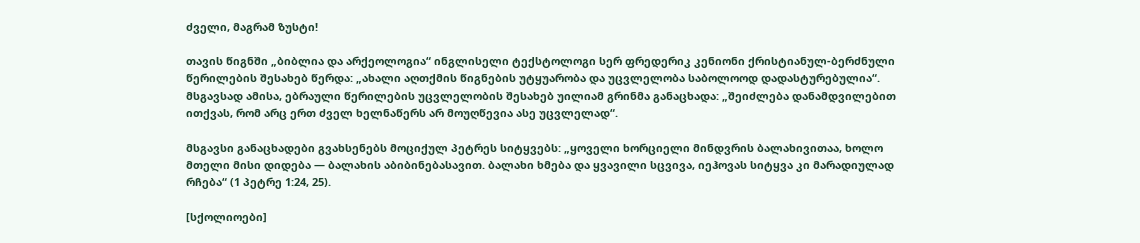ძველი, მაგრამ ზუსტი!

თავის წიგნში „ბიბლია და არქეოლოგია“ ინგლისელი ტექსტოლოგი სერ ფრედერიკ კენიონი ქრისტიანულ-ბერძნული წერილების შესახებ წერდა: „ახალი აღთქმის წიგნების უტყუარობა და უცვლელობა საბოლოოდ დადასტურებულია“. მსგავსად ამისა, ებრაული წერილების უცვლელობის შესახებ უილიამ გრინმა განაცხადა: „შეიძლება დანამდვილებით ითქვას, რომ არც ერთ ძველ ხელნაწერს არ მოუღწევია ასე უცვლელად“.

მსგავსი განაცხადები გვახსენებს მოციქულ პეტრეს სიტყვებს: „ყოველი ხორციელი მინდვრის ბალახივითაა, ხოლო მთელი მისი დიდება — ბალახის აბიბინებასავით. ბალახი ხმება და ყვავილი სცვივა, იეჰოვას სიტყვა კი მარადიულად რჩება“ (1 პეტრე 1:24, 25).

[სქოლიოები]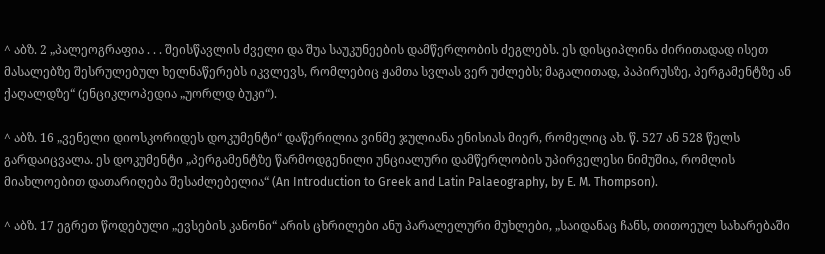^ აბზ. 2 „პალეოგრაფია . . . შეისწავლის ძველი და შუა საუკუნეების დამწერლობის ძეგლებს. ეს დისციპლინა ძირითადად ისეთ მასალებზე შესრულებულ ხელნაწერებს იკვლევს, რომლებიც ჟამთა სვლას ვერ უძლებს; მაგალითად, პაპირუსზე, პერგამენტზე ან ქაღალდზე“ (ენციკლოპედია „უორლდ ბუკი“).

^ აბზ. 16 „ვენელი დიოსკორიდეს დოკუმენტი“ დაწერილია ვინმე ჯულიანა ენისიას მიერ, რომელიც ახ. წ. 527 ან 528 წელს გარდაიცვალა. ეს დოკუმენტი „პერგამენტზე წარმოდგენილი უნციალური დამწერლობის უპირველესი ნიმუშია, რომლის მიახლოებით დათარიღება შესაძლებელია“ (An Introduction to Greek and Latin Palaeography, by E. M. Thompson).

^ აბზ. 17 ეგრეთ წოდებული „ევსების კანონი“ არის ცხრილები ანუ პარალელური მუხლები, „საიდანაც ჩანს, თითოეულ სახარებაში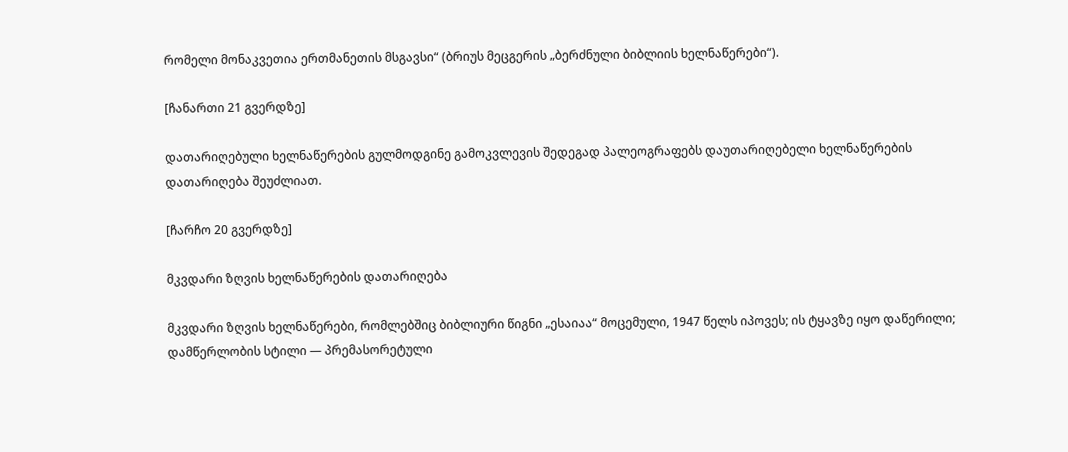რომელი მონაკვეთია ერთმანეთის მსგავსი“ (ბრიუს მეცგერის „ბერძნული ბიბლიის ხელნაწერები“).

[ჩანართი 21 გვერდზე]

დათარიღებული ხელნაწერების გულმოდგინე გამოკვლევის შედეგად პალეოგრაფებს დაუთარიღებელი ხელნაწერების დათარიღება შეუძლიათ.

[ჩარჩო 20 გვერდზე]

მკვდარი ზღვის ხელნაწერების დათარიღება

მკვდარი ზღვის ხელნაწერები, რომლებშიც ბიბლიური წიგნი „ესაიაა“ მოცემული, 1947 წელს იპოვეს; ის ტყავზე იყო დაწერილი; დამწერლობის სტილი — პრემასორეტული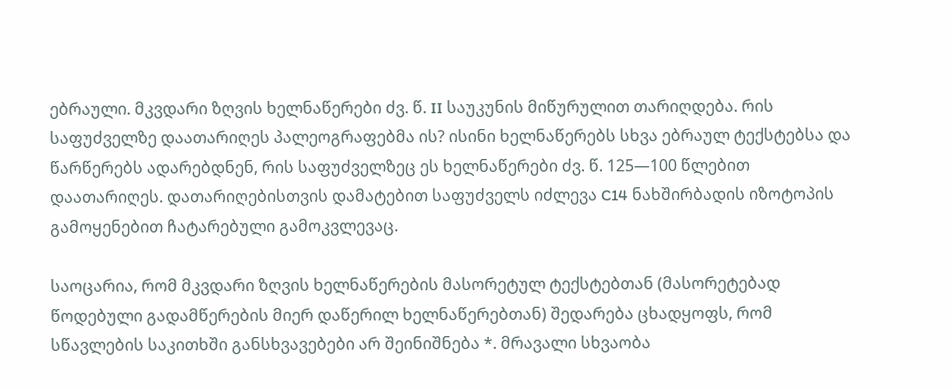ებრაული. მკვდარი ზღვის ხელნაწერები ძვ. წ. II საუკუნის მიწურულით თარიღდება. რის საფუძველზე დაათარიღეს პალეოგრაფებმა ის? ისინი ხელნაწერებს სხვა ებრაულ ტექსტებსა და წარწერებს ადარებდნენ, რის საფუძველზეც ეს ხელნაწერები ძვ. წ. 125—100 წლებით დაათარიღეს. დათარიღებისთვის დამატებით საფუძველს იძლევა C14 ნახშირბადის იზოტოპის გამოყენებით ჩატარებული გამოკვლევაც.

საოცარია, რომ მკვდარი ზღვის ხელნაწერების მასორეტულ ტექსტებთან (მასორეტებად წოდებული გადამწერების მიერ დაწერილ ხელნაწერებთან) შედარება ცხადყოფს, რომ სწავლების საკითხში განსხვავებები არ შეინიშნება *. მრავალი სხვაობა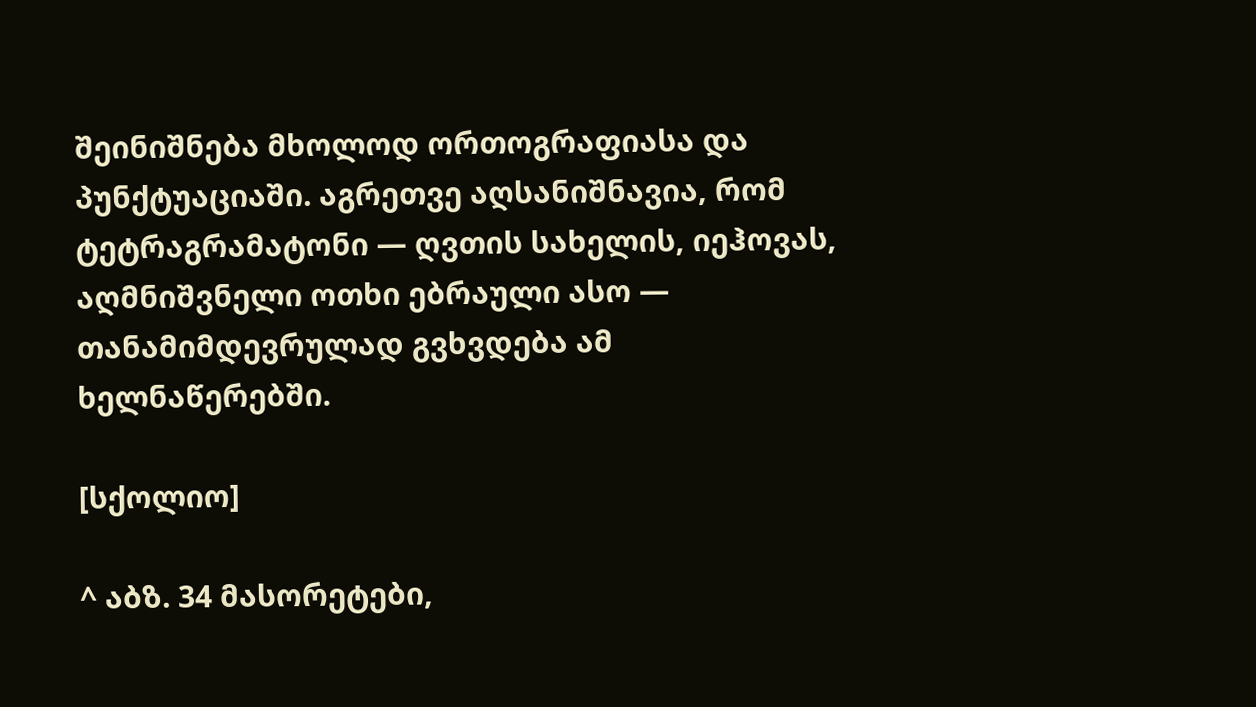შეინიშნება მხოლოდ ორთოგრაფიასა და პუნქტუაციაში. აგრეთვე აღსანიშნავია, რომ ტეტრაგრამატონი — ღვთის სახელის, იეჰოვას, აღმნიშვნელი ოთხი ებრაული ასო — თანამიმდევრულად გვხვდება ამ ხელნაწერებში.

[სქოლიო]

^ აბზ. 34 მასორეტები,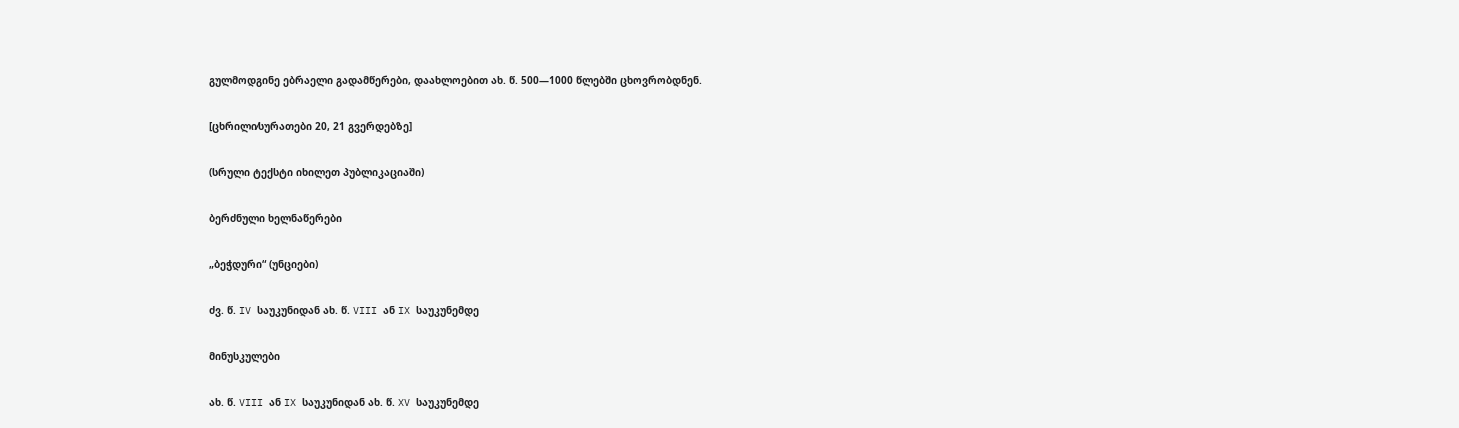გულმოდგინე ებრაელი გადამწერები, დაახლოებით ახ. წ. 500—1000 წლებში ცხოვრობდნენ.

[ცხრილი⁄სურათები 20, 21 გვერდებზე]

(სრული ტექსტი იხილეთ პუბლიკაციაში)

ბერძნული ხელნაწერები

„ბეჭდური“ (უნციები)

ძვ. წ. IV საუკუნიდან ახ. წ. VIII ან IX საუკუნემდე

მინუსკულები

ახ. წ. VIII ან IX საუკუნიდან ახ. წ. XV საუკუნემდე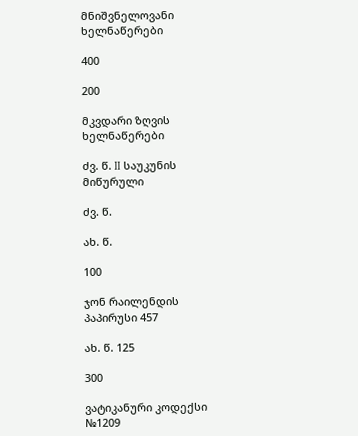მნიშვნელოვანი ხელნაწერები

400

200

მკვდარი ზღვის ხელნაწერები

ძვ. წ. II საუკუნის მიწურული

ძვ. წ.

ახ. წ.

100

ჯონ რაილენდის პაპირუსი 457

ახ. წ. 125

300

ვატიკანური კოდექსი №1209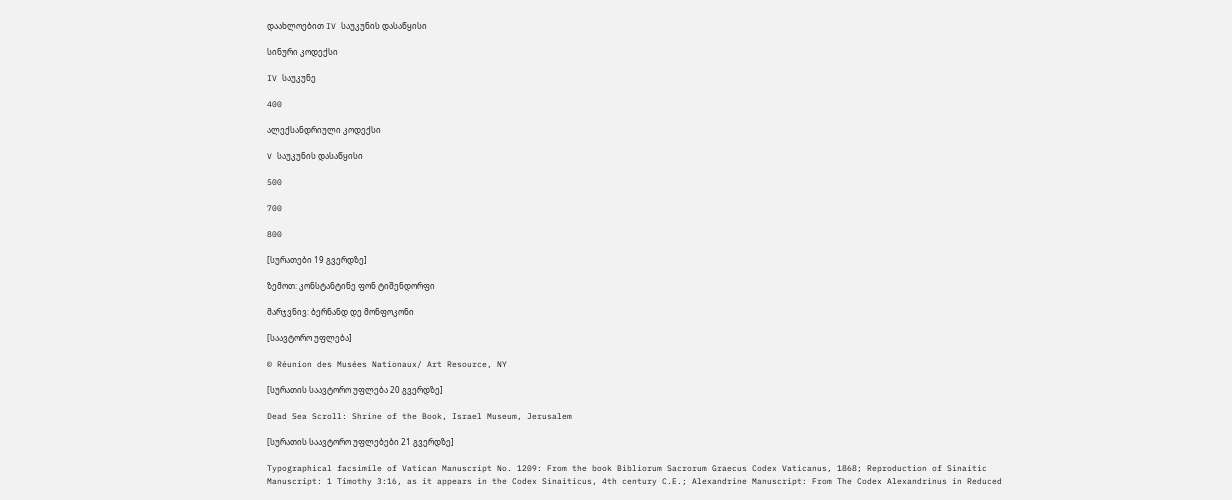დაახლოებით IV საუკუნის დასაწყისი

სინური კოდექსი

IV საუკუნე

400

ალექსანდრიული კოდექსი

V საუკუნის დასაწყისი

500

700

800

[სურათები 19 გვერდზე]

ზემოთ: კონსტანტინე ფონ ტიშენდორფი

მარჯვნივ: ბერნანდ დე მონფოკონი

[საავტორო უფლება]

© Réunion des Musées Nationaux/ Art Resource, NY

[სურათის საავტორო უფლება 20 გვერდზე]

Dead Sea Scroll: Shrine of the Book, Israel Museum, Jerusalem

[სურათის საავტორო უფლებები 21 გვერდზე]

Typographical facsimile of Vatican Manuscript No. 1209: From the book Bibliorum Sacrorum Graecus Codex Vaticanus, 1868; Reproduction of Sinaitic Manuscript: 1 Timothy 3:16, as it appears in the Codex Sinaiticus, 4th century C.E.; Alexandrine Manuscript: From The Codex Alexandrinus in Reduced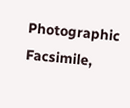Photographic Facsimile,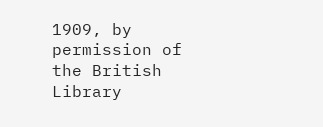1909, by permission of the British Library